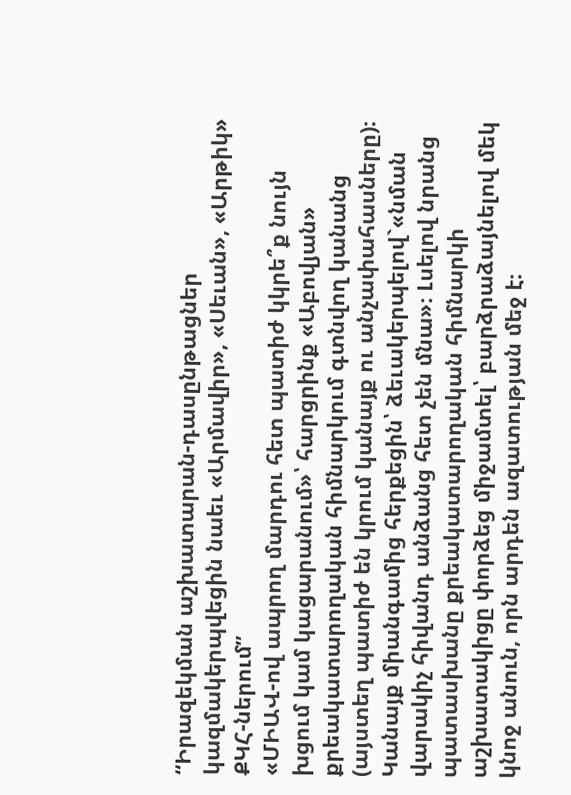“Իրազեկման աշխատարան-դասընթացներ կազմակերպվեցին նաեւ «Արմավիր», «Սեւան», «Արթիկ» ՔԿՀ-ներում”
«ՄԻԱՎ-ով ապրող մարդու հետ պատիժ կկրե՞ք նույն խցում կամ կացարանում»՝ հարցրինք «Աբովյան» քրեակատարողական հիմնարկում գտնվող կանանց (այստեղ պատիժ են կրում կանայք ու անչափահասները)։
Կանայք միանգամից հերքեցին՝ ձեւակերպելով`«նման վարակիչ հիվանդ անձանց հետ չեն մնա»։ Լսելով նրանց պատասխանը քրեակատարողական հիմնարկի աշխատակիցը փորձեց միջամտել՝ բարձրաձայնելով մեկ կնոջ անուն, որն արդեն ազատության մեջ է։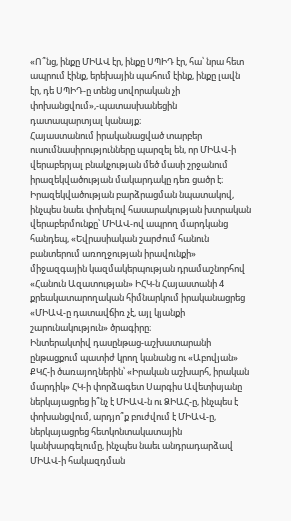«Ո՞նց, ինքը ՄԻԱՎ էր, ինքը ՍՊԻԴ էր, հա՝ նրա հետ ապրում էինք, երեխային պահում էինք, ինքը լավն էր, դե ՍՊԻԴ-ը տենց սովորական չի փոխանցվում»,-պատասխանեցին դատապարտյալ կանայք։
Հայաստանում իրականացված տարբեր ուսումնասիրությունները պարզել են, որ ՄԻԱՎ-ի վերաբերյալ բնակչության մեծ մասի շրջանում իրազեկվածության մակարդակը դեռ ցածր է։ Իրազեկվածության բարձրացման նպատակով, ինչպես նաեւ փոխելով հասարակության խտրական վերաբերմունքը՝ ՄԻԱՎ-ով ապրող մարդկանց հանդեպ, «Եվրասիական շարժում հանուն բանտերում առողջության իրավունքի» միջազգային կազմակերպության դրամաշնորհով «Հանուն Ազատության» ԻՀԿ-ն Հայաստանի 4 քրեակատարողական հիմնարկում իրականացրեց «ՄԻԱՎ-ը դատավճիռ չէ, այլ կյանքի շարունակություն» ծրագիրը։
Ինտերակտիվ դասընթաց-աշխատարանի ընթացքում պատիժ կրող կանանց ու «Աբովյան» ՔԿՀ-ի ծառայողներին՝ «Իրական աշխարհ, իրական մարդիկ» ՀԿ-ի փորձագետ Սարգիս Ավետիսյանը ներկայացրեց ի՞նչ է ՄԻԱՎ-ն ու ՁԻԱՀ-ը, ինչպես է փոխանցվում, արդյո՞ք բուժվում է ՄԻԱՎ-ը, ներկայացրեց հետկոնտակատային կանխարգելումը, ինչպես նաեւ անդրադարձավ ՄԻԱՎ-ի հակազդման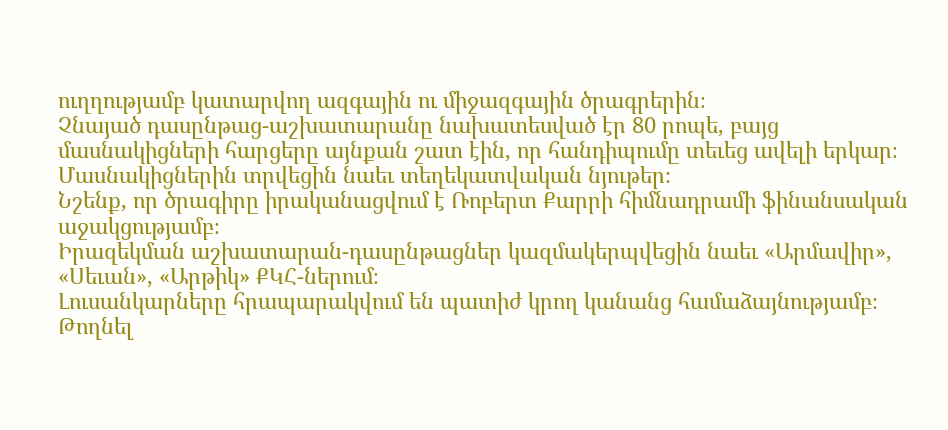ուղղությամբ կատարվող ազգային ու միջազգային ծրագրերին։
Չնայած դասընթաց-աշխատարանը նախատեսված էր 80 րոպե, բայց մասնակիցների հարցերը այնքան շատ էին, որ հանդիպումը տեւեց ավելի երկար։ Մասնակիցներին տրվեցին նաեւ տեղեկատվական նյութեր։
Նշենք, որ ծրագիրը իրականացվում է Ռոբերտ Քարրի հիմնադրամի ֆինանսական աջակցությամբ։
Իրազեկման աշխատարան-դասընթացներ կազմակերպվեցին նաեւ «Արմավիր», «Սեւան», «Արթիկ» ՔԿՀ-ներում։
Լուսանկարները հրապարակվում են պատիժ կրող կանանց համաձայնությամբ։
Թողնել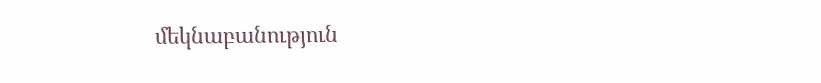մեկնաբանություն